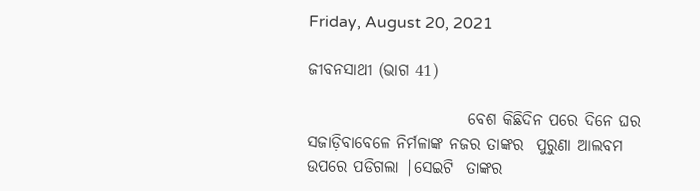Friday, August 20, 2021

ଜୀବନସାଥୀ (ଭାଗ 41)

                         ବେଶ କିଛିଦିନ ପରେ ଦିନେ ଘର ସଜାଡ଼ିବାବେଳେ ନିର୍ମଳାଙ୍କ ନଜର ତାଙ୍କର  ପୁରୁଣା ଆଲବମ ଉପରେ ପଡିଗଲା |ସେଇଟି  ତାଙ୍କର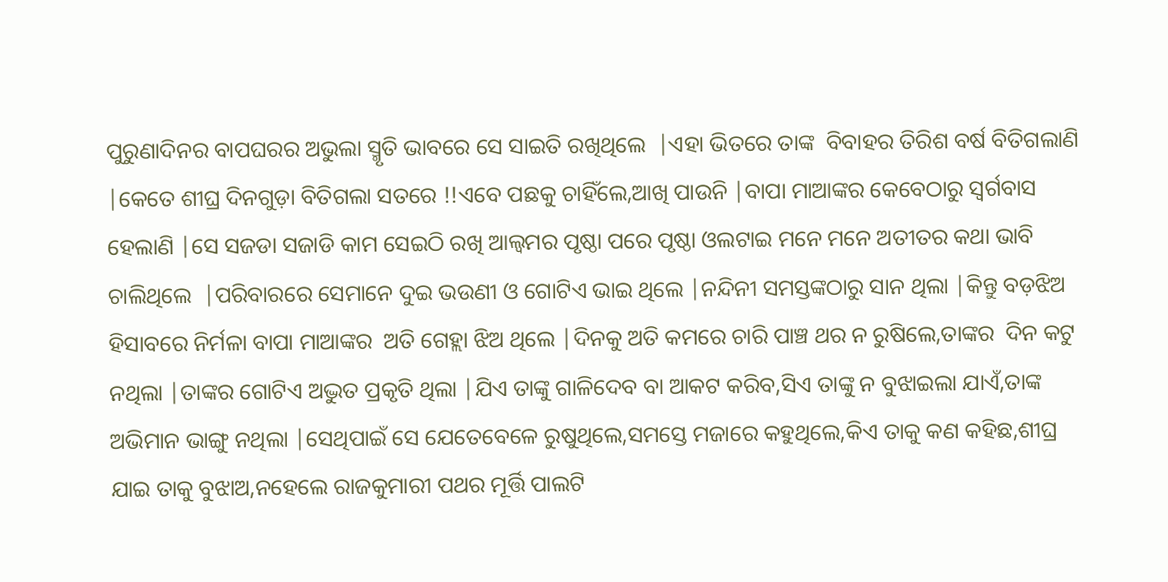ପୁରୁଣାଦିନର ବାପଘରର ଅଭୁଲା ସ୍ମୃତି ଭାବରେ ସେ ସାଇତି ରଖିଥିଲେ  |ଏହା ଭିତରେ ତାଙ୍କ  ବିବାହର ତିରିଶ ବର୍ଷ ବିତିଗଲାଣି |କେତେ ଶୀଘ୍ର ଦିନଗୁଡ଼ା ବିତିଗଲା ସତରେ !!ଏବେ ପଛକୁ ଚାହିଁଲେ,ଆଖି ପାଉନି |ବାପା ମାଆଙ୍କର କେବେଠାରୁ ସ୍ୱର୍ଗବାସ ହେଲାଣି |ସେ ସଜଡା ସଜାଡି କାମ ସେଇଠି ରଖି ଆଲ୍ବମର ପୃଷ୍ଠା ପରେ ପୃଷ୍ଠା ଓଲଟାଇ ମନେ ମନେ ଅତୀତର କଥା ଭାବି ଚାଲିଥିଲେ  |ପରିବାରରେ ସେମାନେ ଦୁଇ ଭଉଣୀ ଓ ଗୋଟିଏ ଭାଇ ଥିଲେ |ନନ୍ଦିନୀ ସମସ୍ତଙ୍କଠାରୁ ସାନ ଥିଲା |କିନ୍ତୁ ବଡ଼ଝିଅ ହିସାବରେ ନିର୍ମଳା ବାପା ମାଆଙ୍କର  ଅତି ଗେହ୍ଲା ଝିଅ ଥିଲେ |ଦିନକୁ ଅତି କମରେ ଚାରି ପାଞ୍ଚ ଥର ନ ରୁଷିଲେ,ତାଙ୍କର  ଦିନ କଟୁ ନଥିଲା |ତାଙ୍କର ଗୋଟିଏ ଅଦ୍ଭୁତ ପ୍ରକୃତି ଥିଲା |ଯିଏ ତାଙ୍କୁ ଗାଳିଦେବ ବା ଆକଟ କରିବ,ସିଏ ତାଙ୍କୁ ନ ବୁଝାଇଲା ଯାଏଁ,ତାଙ୍କ ଅଭିମାନ ଭାଙ୍ଗୁ ନଥିଲା |ସେଥିପାଇଁ ସେ ଯେତେବେଳେ ରୁଷୁଥିଲେ,ସମସ୍ତେ ମଜାରେ କହୁଥିଲେ,କିଏ ତାକୁ କଣ କହିଛ,ଶୀଘ୍ର ଯାଇ ତାକୁ ବୁଝାଅ,ନହେଲେ ରାଜକୁମାରୀ ପଥର ମୂର୍ତ୍ତି ପାଲଟି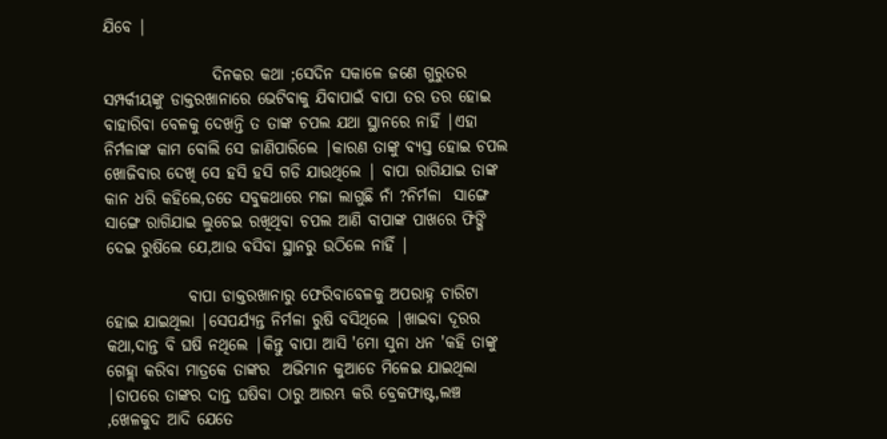ଯିବେ |

                 ଦିନକର କଥା ;ସେଦିନ ସକାଳେ ଜଣେ ଗୁରୁତର ସମ୍ପର୍କୀୟଙ୍କୁ ଡାକ୍ତରଖାନାରେ ଭେଟିବାକୁ ଯିବାପାଇଁ ବାପା ତର ତର ହୋଇ ବାହାରିବା ବେଳକୁ ଦେଖନ୍ତି ତ ତାଙ୍କ ଚପଲ ଯଥା ସ୍ଥାନରେ ନାହିଁ |ଏହା ନିର୍ମଳାଙ୍କ କାମ ବୋଲି ସେ ଜାଣିପାରିଲେ |କାରଣ ତାଙ୍କୁ ବ୍ୟସ୍ତ ହୋଇ ଚପଲ ଖୋଜିବାର ଦେଖି ସେ ହସି ହସି ଗଡି ଯାଉଥିଲେ | ବାପା ରାଗିଯାଇ ତାଙ୍କ କାନ ଧରି କହିଲେ,ତତେ ସବୁକଥାରେ ମଜା ଲାଗୁଛି ନାଁ ?ନିର୍ମଳା  ସାଙ୍ଗେ ସାଙ୍ଗେ ରାଗିଯାଇ ଲୁଚେଇ ରଖିଥିବା ଚପଲ ଆଣି ବାପାଙ୍କ ପାଖରେ ଫିଙ୍ଗି ଦେଇ ରୁଷିଲେ ଯେ,ଆଉ ବସିବା ସ୍ଥାନରୁ ଉଠିଲେ ନାହିଁ |

             ବାପା ଡାକ୍ତରଖାନାରୁ ଫେରିବାବେଳକୁ ଅପରାହ୍ନ ଚାରିଟା ହୋଇ ଯାଇଥିଲା |ସେପର୍ଯ୍ୟନ୍ତ ନିର୍ମଳା ରୁଷି ବସିଥିଲେ |ଖାଇବା ଦୂରର କଥା,ଦାନ୍ତ ବି ଘଷି ନଥିଲେ |କିନ୍ତୁ ବାପା ଆସି 'ମୋ ସୁନା ଧନ 'କହି ତାଙ୍କୁ ଗେହ୍ଲା କରିବା ମାତ୍ରକେ ତାଙ୍କର  ଅଭିମାନ କୁଆଡେ ମିଳେଇ ଯାଇଥିଲା  |ତାପରେ ତାଙ୍କର ଦାନ୍ତ ଘଷିବା ଠାରୁ ଆରମ୍ଭ କରି ବ୍ରେକଫାଷ୍ଟ,ଲଞ୍ଚ ,ଖେଳକୁଦ ଆଦି ଯେତେ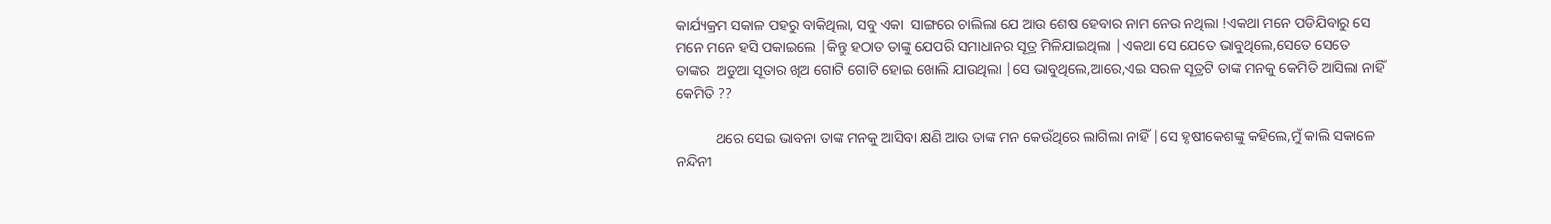କାର୍ଯ୍ୟକ୍ରମ ସକାଳ ପହରୁ ବାକିଥିଲା, ସବୁ ଏକା  ସାଙ୍ଗରେ ଚାଲିଲା ଯେ ଆଉ ଶେଷ ହେବାର ନାମ ନେଉ ନଥିଲା !ଏକଥା ମନେ ପଡିଯିବାରୁ ସେ ମନେ ମନେ ହସି ପକାଇଲେ |କିନ୍ତୁ ହଠାତ ତାଙ୍କୁ ଯେପରି ସମାଧାନର ସୂତ୍ର ମିଳିଯାଇଥିଲା |ଏକଥା ସେ ଯେତେ ଭାବୁଥିଲେ,ସେତେ ସେତେ  ତାଙ୍କର  ଅଡୁଆ ସୂତାର ଖିଅ ଗୋଟି ଗୋଟି ହୋଇ ଖୋଲି ଯାଉଥିଲା |ସେ ଭାବୁଥିଲେ,ଆରେ,ଏଇ ସରଳ ସୂତ୍ରଟି ତାଙ୍କ ମନକୁ କେମିତି ଆସିଲା ନାହିଁ କେମିତି ??

           ଥରେ ସେଇ ଭାବନା ତାଙ୍କ ମନକୁ ଆସିବା କ୍ଷଣି ଆଉ ତାଙ୍କ ମନ କେଉଁଥିରେ ଲାଗିଲା ନାହିଁ |ସେ ହୃଷୀକେଶଙ୍କୁ କହିଲେ,ମୁଁ କାଲି ସକାଳେ ନନ୍ଦିନୀ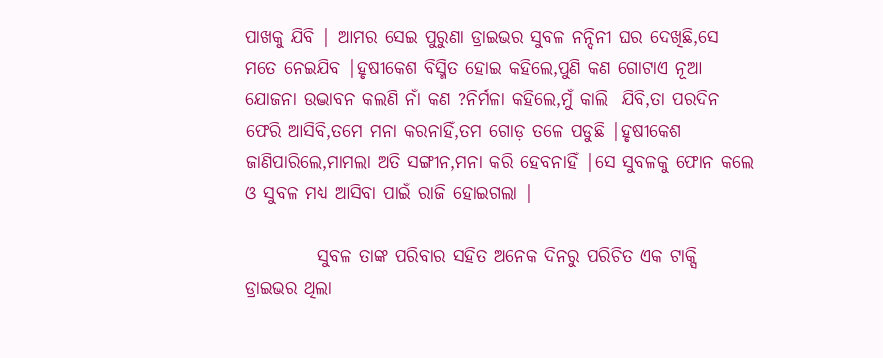ପାଖକୁ ଯିବି | ଆମର ସେଇ ପୁରୁଣା ଡ୍ରାଇଭର ସୁବଳ ନନ୍ଦିନୀ ଘର ଦେଖିଛି,ସେ ମତେ ନେଇଯିବ |ହୃଷୀକେଶ ବିସ୍ମିତ ହୋଇ କହିଲେ,ପୁଣି କଣ ଗୋଟାଏ ନୂଆ ଯୋଜନା ଉଦ୍ଭାବନ କଲଣି ନାଁ କଣ ?ନିର୍ମଳା କହିଲେ,ମୁଁ କାଲି  ଯିବି,ତା ପରଦିନ ଫେରି ଆସିବି,ତମେ ମନା କରନାହିଁ,ତମ ଗୋଡ଼ ତଳେ ପଡୁଛି |ହୃଷୀକେଶ ଜାଣିପାରିଲେ,ମାମଲା ଅତି ସଙ୍ଗୀନ,ମନା କରି ହେବନାହିଁ |ସେ ସୁବଳକୁ ଫୋନ କଲେ ଓ ସୁବଳ ମଧ୍ୟ ଆସିବା ପାଇଁ ରାଜି ହୋଇଗଲା |

          ସୁବଳ ତାଙ୍କ ପରିବାର ସହିତ ଅନେକ ଦିନରୁ ପରିଚିତ ଏକ ଟାକ୍ସି ଡ୍ରାଇଭର ଥିଲା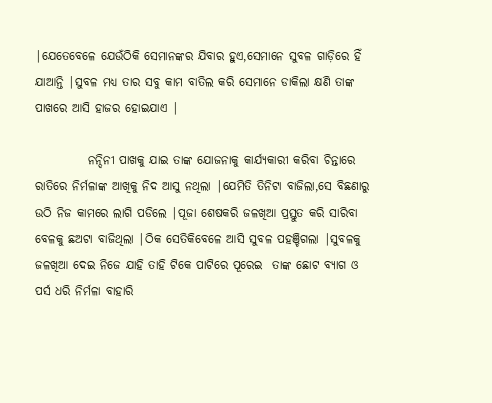|ଯେତେବେଳେ ଯେଉଁଠିକି ସେମାନଙ୍କର ଯିବାର ହୁଏ,ସେମାନେ ସୁବଳ ଗାଡ଼ିରେ ହିଁ ଯାଆନ୍ତି |ସୁବଳ ମଧ୍ୟ ତାର ସବୁ କାମ ବାତିଲ କରି ସେମାନେ ଡାକିଲା କ୍ଷଣି ତାଙ୍କ ପାଖରେ ଆସି ହାଜର ହୋଇଯାଏ |

           ନନ୍ଦିନୀ ପାଖକୁ ଯାଇ ତାଙ୍କ ଯୋଜନାକୁ କାର୍ଯ୍ୟକାରୀ କରିବା ଚିନ୍ତାରେ ରାତିରେ ନିର୍ମଳାଙ୍କ ଆଖିକୁ ନିଦ ଆସୁ ନଥିଲା |ଯେମିତି ତିନିଟା ବାଜିଲା,ସେ ବିଛଣାରୁ ଉଠି ନିଜ କାମରେ ଲାଗି ପଡିଲେ |ପୂଜା ଶେଷକରି ଜଳଖିଆ ପ୍ରସ୍ତୁତ କରି ସାରିବା ବେଳକୁ ଛଅଟା ବାଜିଥିଲା |ଠିକ ସେତିକିବେଳେ ଆସି ସୁବଳ ପହଞ୍ଚିଗଲା |ସୁବଳକୁ ଜଳଖିଆ ଦେଇ ନିଜେ ଯାହି ତାହି ଟିକେ ପାଟିରେ ପୂରେଇ  ତାଙ୍କ ଛୋଟ ବ୍ୟାଗ ଓ ପର୍ସ ଧରି ନିର୍ମଳା ବାହାରି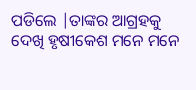ପଡିଲେ |ତାଙ୍କର ଆଗ୍ରହକୁ ଦେଖି ହୃଷୀକେଶ ମନେ ମନେ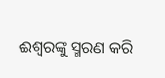ଈଶ୍ୱରଙ୍କୁ ସ୍ମରଣ କରି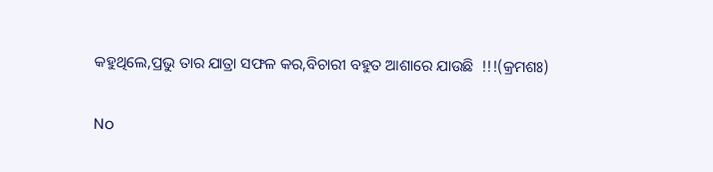କହୁଥିଲେ,ପ୍ରଭୁ ତାର ଯାତ୍ରା ସଫଳ କର,ବିଚାରୀ ବହୁତ ଆଶାରେ ଯାଉଛି  !!!(କ୍ରମଶଃ)

No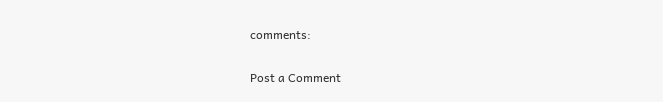comments:

Post a Comment